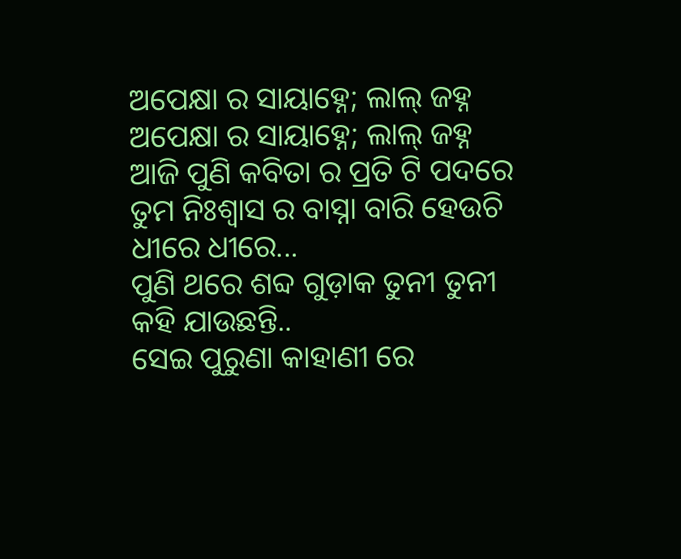ଅପେକ୍ଷା ର ସାୟାହ୍ନେ; ଲାଲ୍ ଜହ୍ନ
ଅପେକ୍ଷା ର ସାୟାହ୍ନେ; ଲାଲ୍ ଜହ୍ନ
ଆଜି ପୁଣି କବିତା ର ପ୍ରତି ଟି ପଦରେ
ତୁମ ନିଃଶ୍ୱାସ ର ବାସ୍ନା ବାରି ହେଉଚି ଧୀରେ ଧୀରେ...
ପୁଣି ଥରେ ଶବ୍ଦ ଗୁଡ଼ାକ ତୁନୀ ତୁନୀ କହି ଯାଉଛନ୍ତି..
ସେଇ ପୁରୁଣା କାହାଣୀ ରେ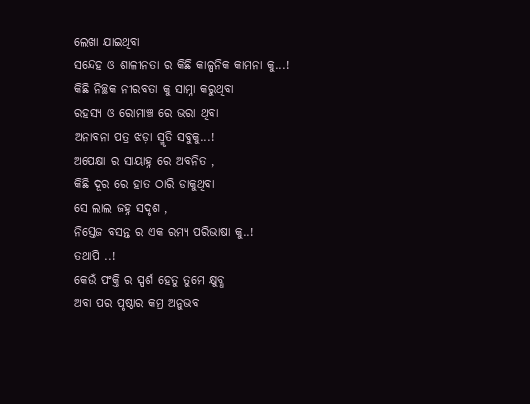ଲେଖା ଯାଇଥିବା
ସନ୍ଦେହ ଓ ଶାଳୀନତା ର କିଛି କାଳ୍ପନିକ କାମନା କୁ...!
କିଛି ନିଚ୍ଛକ ନୀରବତା କୁ ସାମ୍ନା କରୁଥିବା
ରହସ୍ୟ ଓ ରୋମାଞ୍ଚ ରେ ଭରା ଥିବା
ଅନାବନା ପତ୍ର ଝଡ଼ା ସ୍ମୃତି ସବୁକୁ...!
ଅପେକ୍ଷା ର ସାୟାହ୍ନ ରେ ଅବନିତ ,
କିଛି ଦୂର ରେ ହାତ ଠାରି ଡାକୁଥିବା
ସେ ଲାଲ ଜହ୍ନ ସଦୃଶ ,
ନିସ୍ତେଜ ବସନ୍ତ ର ଏକ ରମ୍ୟ ପରିଭାଷା କୁ..!
ତଥାପି ..!
କେଉଁ ପଂକ୍ତି ର ସ୍ପର୍ଶ ହେତୁ ତୁମେ କ୍ଷୁବ୍ଧ
ଅବା ପର ପୃଷ୍ଠାର କମ୍ର ଅନୁଭବ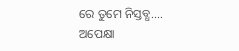ରେ ତୁମେ ନିସ୍ତବ୍ଧ....
ଅପେକ୍ଷା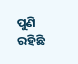ପୁଣି ରହିଛି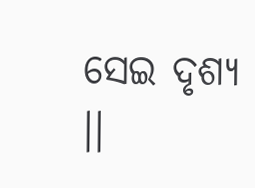ସେଇ ଦୃଶ୍ୟ ।।